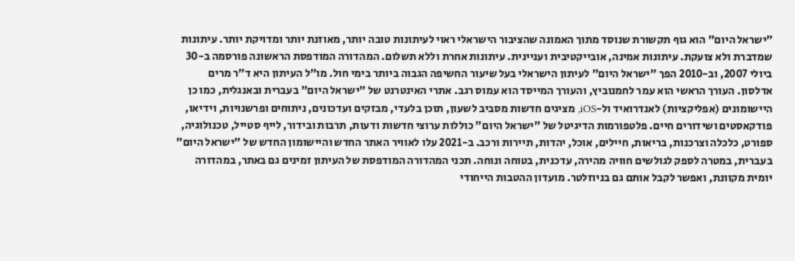"ישראל היום" הוא גוף תקשורת שנוסד מתוך האמונה שהציבור הישראלי ראוי לעיתונות טובה יותר, מאוזנת יותר ומדויקת יותר. עיתונות שמדברת ולא צועקת. עיתונות אמינה, אובייקטיבית ועניינית. עיתונות אחרת וללא תשלום. המהדורה המודפסת הראשונה פורסמה ב-30 ביולי 2007, וב-2010 הפך "ישראל היום" לעיתון הישראלי בעל שיעור החשיפה הגבוה ביותר בימי חול. מו"ל העיתון היא ד"ר מרים אדלסון. העורך הראשי הוא עמר לחמנוביץ, והעורך המייסד הוא עמוס רגב. אתרי האינטרנט של "ישראל היום" בעברית ובאנגלית, כמו כן היישומונים (אפליקציות) לאנדרואיד ול-iOS, מציגים חדשות מסביב לשעון, תוכן בלעדי, מבזקים ועדכונים, ניתוחים ופרשנויות, וידיאו, פודקאסטים ושידורים חיים. פלטפורמות הדיגיטל של "ישראל היום" כוללות ערוצי חדשות ודעות, תרבות ובידור, לייף סטייל, טכנולוגיה, ספורט, כלכלה וצרכנות, בריאות, חיילים, אוכל, יהדות, תיירות ורכב. ב-2021 עלו לאוויר האתר החדש והיישומון החדש של "ישראל היום" בעברית, במטרה לספק לגולשים חוויה מהירה, עדכנית, בטוחה ונוחה. תכני המהדורה המודפסת של העיתון זמינים גם באתר, במהדורה יומית מקוונת, ואפשר לקבל אותם גם בניוזלטר. מועדון ההטבות הייחודי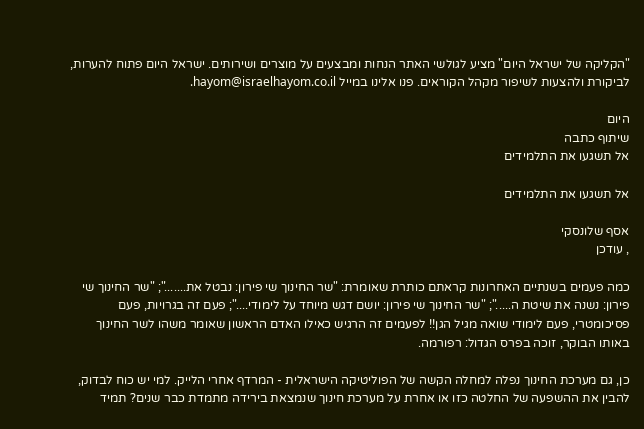"הקליקה של ישראל היום" מציע לגולשי האתר הנחות ומבצעים על מוצרים ושירותים. ישראל היום פתוח להערות, לביקורת ולהצעות לשיפור מקהל הקוראים. פנו אלינו במייל hayom@israelhayom.co.il.

היום
שיתוף כתבה
אל תשגעו את התלמידים

אל תשגעו את התלמידים

אסף שלונסקי
, עודכן

כמה פעמים בשנתיים האחרונות קראתם כותרת שאומרת: "שר החינוך שי פירון: נבטל את......."; "שר החינוך שי פירון: נשנה את שיטת ה....."; "שר החינוך שי פירון: יושם דגש מיוחד על לימודי...."; פעם זה בגרויות, פעם פסיכומטרי, פעם לימודי שואה מגיל הגן!! לפעמים זה הרגיש כאילו האדם הראשון שאומר משהו לשר החינוך באותו הבוקר, זוכה בפרס הגדול: רפורמה.

כן, גם מערכת החינוך נפלה למחלה הקשה של הפוליטיקה הישראלית - המרדף אחרי הלייק. למי יש כוח לבדוק, להבין את ההשפעה של החלטה כזו או אחרת על מערכת חינוך שנמצאת בירידה מתמדת כבר שנים? תמיד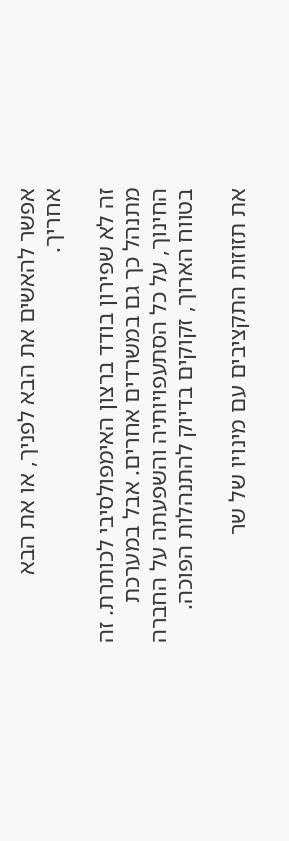אפשר להאשים את הבא לפניך, או את הבא אחריך.

זה לא שפירון בודד ברצון האימפולסיבי לכותרת. זה מתנהל כך גם במשרדים אחרים. אבל במערכת החינוך, על כל הסתעפויותיה והשפעתה על החברה בטווח הארוך, זקוקים בדיוק להתנהלות הפוכה.

את תזוזות התקציבים עם מינויו של שר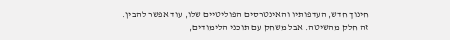חינוך חדש, העדפותיו והאינטרסים הפוליטיים שלו, עוד אפשר להבין. זה חלק מהשיטה. אבל משחק עם תוכני הלימודים,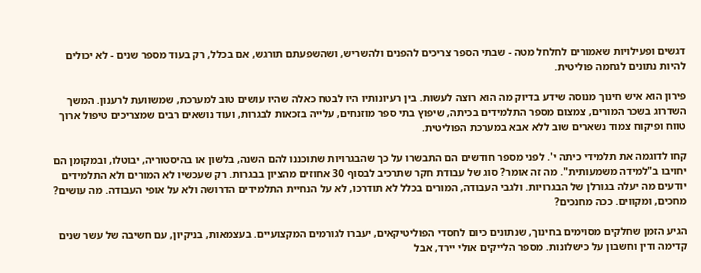דגשים ופעילויות שאמורים לחלחל מטה - שבתי הספר צריכים להפנים ולהשריש, ושהשפעתם תורגש, אם בכלל, רק בעוד מספר שנים - לא יכולים להיות נתונים לגחמה פוליטית.

פירון הוא איש חינוך מנוסה שידע בדיוק מה הוא רוצה לעשות. בין רעיונותיו היו לבטח כאלה שהיו עושים טוב למערכת, שמשוועת לרענון. המשך השדרוג בשכר המורים, צמצום מספר התלמידים בכיתה, שיפוץ בתי ספר מוזנחים, עלייה בזכאות לבגרות, ועוד נושאים רבים שמצריכים טיפול ארוך טווח ופיקוח צמוד נשארים שוב ללא אבא במערכת הפוליטית.

קחו לדוגמה את תלמידי כיתה י'. לפני מספר חודשים הם התבשרו על כך שהבגרויות שתוכננו להם השנה, בלשון או בהיסטוריה, יבוטלו, ובמקומן הם יחויבו ב"למידה משמעותית". מה זה אומר? סוג של עבודת חקר שתרכיב לבסוף 30 אחוזים מהציון בבגרות. רק שעכשיו לא המורים ולא התלמידים יודעים מה יעלה בגורלן של הבגרויות. ולגבי העבודה, המורים בכלל לא תודרכו, לא על הנחיית התלמידים הדרושה ולא על אופי העבודה. מה עושים? מחכים, ומקווים. ככה מחנכים?

הגיע הזמן שחלקים מסוימים בחינוך, שנתונים כיום לחסדי הפוליטיקאים, יעברו לגורמים המקצועיים. בעצמאות, בניקיון, עם חשיבה של עשר שנים קדימה ודין וחשבון על כישלונות. מספר הלייקים אולי יירד, אבל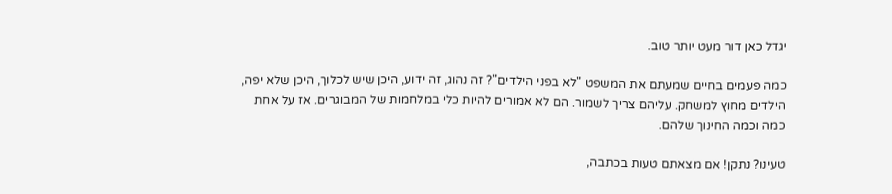יגדל כאן דור מעט יותר טוב.

כמה פעמים בחיים שמעתם את המשפט "לא בפני הילדים"? זה נהוג, זה ידוע, היכן שיש לכלוך, היכן שלא יפה, הילדים מחוץ למשחק. עליהם צריך לשמור. הם לא אמורים להיות כלי במלחמות של המבוגרים. אז על אחת כמה וכמה החינוך שלהם.

טעינו? נתקן! אם מצאתם טעות בכתבה,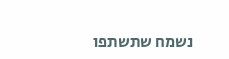נשמח שתשתפו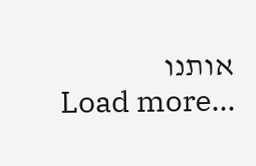אותנו
Load more...